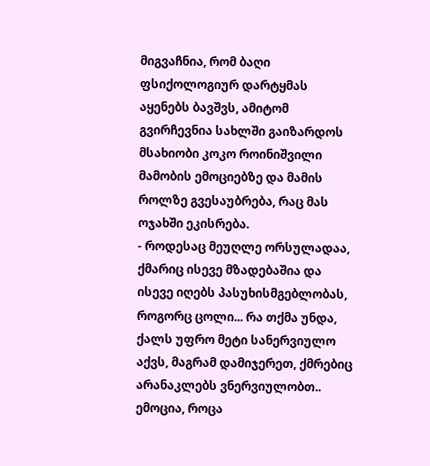მიგვაჩნია, რომ ბაღი ფსიქოლოგიურ დარტყმას აყენებს ბავშვს, ამიტომ გვირჩევნია სახლში გაიზარდოს მსახიობი კოკო როინიშვილი მამობის ემოციებზე და მამის როლზე გვესაუბრება, რაც მას ოჯახში ეკისრება.
- როდესაც მეუღლე ორსულადაა, ქმარიც ისევე მზადებაშია და ისევე იღებს პასუხისმგებლობას, როგორც ცოლი... რა თქმა უნდა, ქალს უფრო მეტი სანერვიულო აქვს, მაგრამ დამიჯერეთ, ქმრებიც არანაკლებს ვნერვიულობთ..
ემოცია, როცა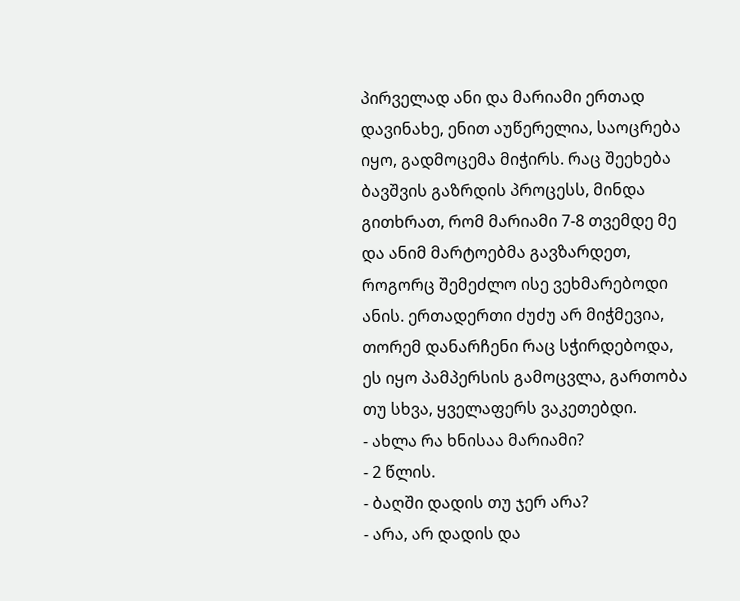პირველად ანი და მარიამი ერთად დავინახე, ენით აუწერელია, საოცრება იყო, გადმოცემა მიჭირს. რაც შეეხება ბავშვის გაზრდის პროცესს, მინდა გითხრათ, რომ მარიამი 7-8 თვემდე მე და ანიმ მარტოებმა გავზარდეთ, როგორც შემეძლო ისე ვეხმარებოდი ანის. ერთადერთი ძუძუ არ მიჭმევია, თორემ დანარჩენი რაც სჭირდებოდა, ეს იყო პამპერსის გამოცვლა, გართობა თუ სხვა, ყველაფერს ვაკეთებდი.
- ახლა რა ხნისაა მარიამი?
- 2 წლის.
- ბაღში დადის თუ ჯერ არა?
- არა, არ დადის და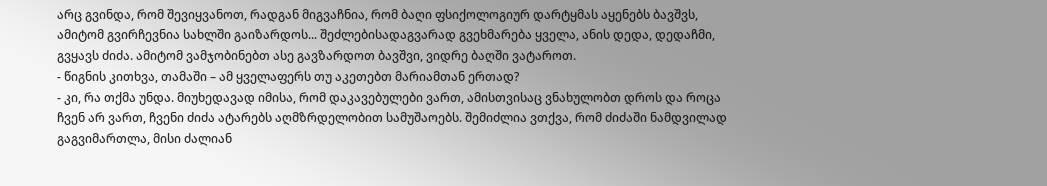არც გვინდა, რომ შევიყვანოთ, რადგან მიგვაჩნია, რომ ბაღი ფსიქოლოგიურ დარტყმას აყენებს ბავშვს, ამიტომ გვირჩევნია სახლში გაიზარდოს... შეძლებისადაგვარად გვეხმარება ყველა, ანის დედა, დედაჩმი, გვყავს ძიძა. ამიტომ ვამჯობინებთ ასე გავზარდოთ ბავშვი, ვიდრე ბაღში ვატაროთ.
- წიგნის კითხვა, თამაში – ამ ყველაფერს თუ აკეთებთ მარიამთან ერთად?
- კი, რა თქმა უნდა. მიუხედავად იმისა, რომ დაკავებულები ვართ, ამისთვისაც ვნახულობთ დროს და როცა ჩვენ არ ვართ, ჩვენი ძიძა ატარებს აღმზრდელობით სამუშაოებს. შემიძლია ვთქვა, რომ ძიძაში ნამდვილად გაგვიმართლა, მისი ძალიან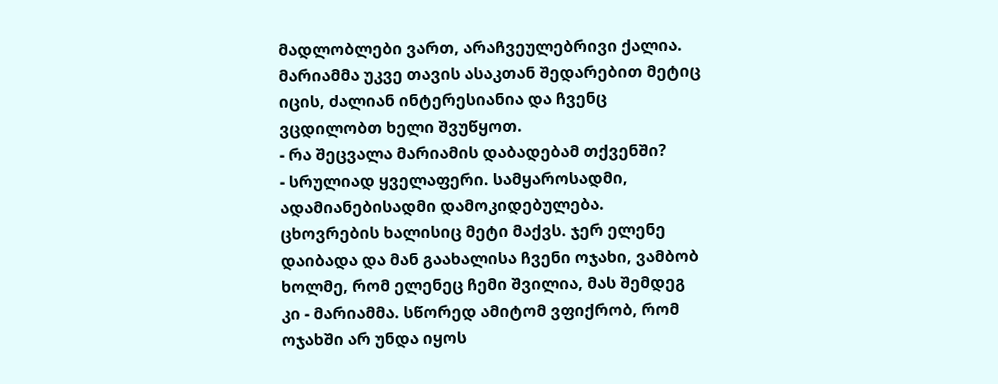მადლობლები ვართ, არაჩვეულებრივი ქალია. მარიამმა უკვე თავის ასაკთან შედარებით მეტიც იცის, ძალიან ინტერესიანია და ჩვენც ვცდილობთ ხელი შვუწყოთ.
- რა შეცვალა მარიამის დაბადებამ თქვენში?
- სრულიად ყველაფერი. სამყაროსადმი, ადამიანებისადმი დამოკიდებულება. ცხოვრების ხალისიც მეტი მაქვს. ჯერ ელენე დაიბადა და მან გაახალისა ჩვენი ოჯახი, ვამბობ ხოლმე, რომ ელენეც ჩემი შვილია, მას შემდეგ კი - მარიამმა. სწორედ ამიტომ ვფიქრობ, რომ ოჯახში არ უნდა იყოს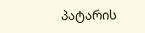პატარის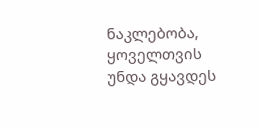ნაკლებობა, ყოველთვის უნდა გყავდეს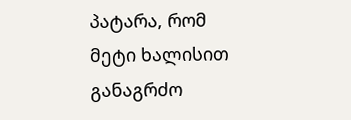პატარა, რომ მეტი ხალისით განაგრძო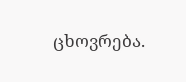ცხოვრება.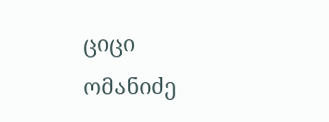ციცი ომანიძე